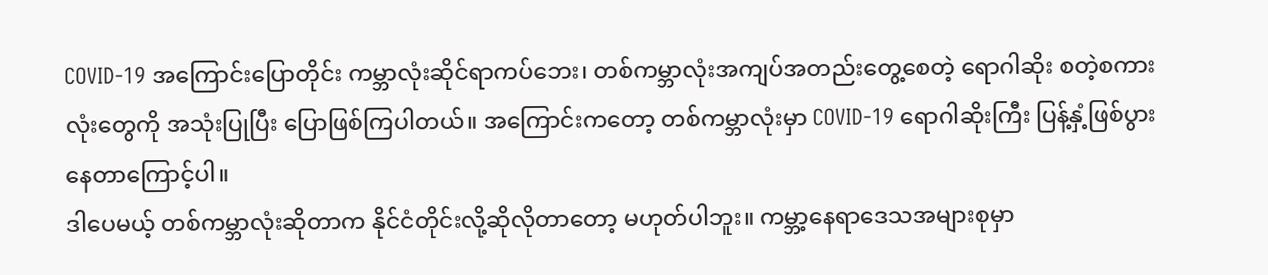COVID-19 အကြောင်းပြောတိုင်း ကမ္ဘာလုံးဆိုင်ရာကပ်ဘေး၊ တစ်ကမ္ဘာလုံးအကျပ်အတည်းတွေ့စေတဲ့ ရောဂါဆိုး စတဲ့စကားလုံးတွေကို အသုံးပြုပြီး ပြောဖြစ်ကြပါတယ်။ အကြောင်းကတော့ တစ်ကမ္ဘာလုံးမှာ COVID-19 ရောဂါဆိုးကြီး ပြန့်နှံ့ဖြစ်ပွားနေတာကြောင့်ပါ။
ဒါပေမယ့် တစ်ကမ္ဘာလုံးဆိုတာက နိုင်ငံတိုင်းလို့ဆိုလိုတာတော့ မဟုတ်ပါဘူး။ ကမ္ဘာ့နေရာဒေသအများစုမှာ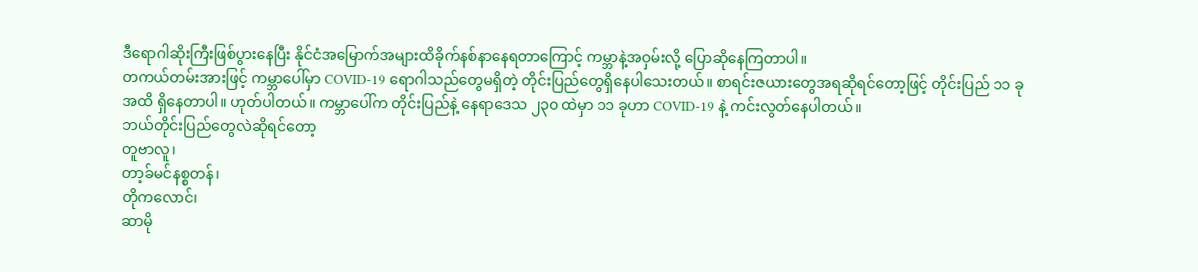ဒီရောဂါဆိုးကြီးဖြစ်ပွားနေပြီး နိုင်ငံအမြောက်အများထိခိုက်နစ်နာနေရတာကြောင့် ကမ္ဘာနဲ့အဝှမ်းလို့ ပြောဆိုနေကြတာပါ။
တကယ်တမ်းအားဖြင့် ကမ္ဘာပေါ်မှာ COVID-19 ရောဂါသည်တွေမရှိတဲ့ တိုင်းပြည်တွေရှိနေပါသေးတယ်။ စာရင်းဇယားတွေအရဆိုရင်တော့ဖြင့် တိုင်းပြည် ၁၁ ခုအထိ ရှိနေတာပါ။ ဟုတ်ပါတယ်။ ကမ္ဘာပေါ်က တိုင်းပြည်နဲ့ နေရာဒေသ ၂၃၀ ထဲမှာ ၁၁ ခုဟာ COVID-19 နဲ့ ကင်းလွတ်နေပါတယ်။
ဘယ်တိုင်းပြည်တွေလဲဆိုရင်တော့
တူဗာလူ၊
တာ့ခ်မင်နစ္စတန်၊
တိုကလောင်၊
ဆာမို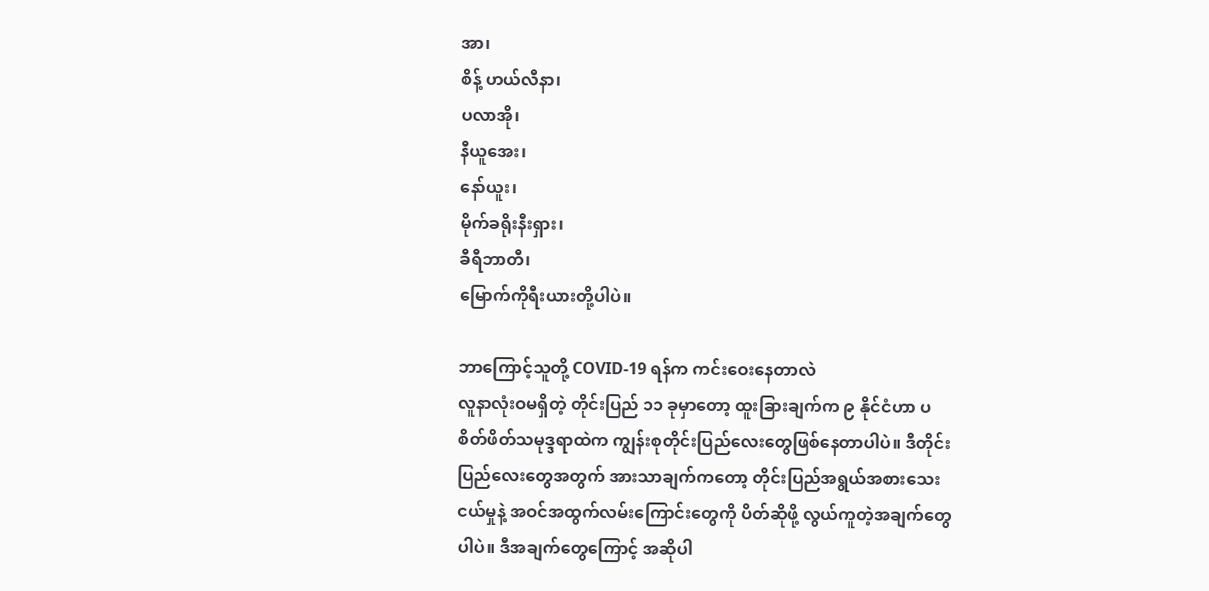အာ၊
စိန့် ဟယ်လီနာ၊
ပလာအို၊
နီယူအေး၊
နော်ယူး၊
မိုက်ခရိုးနီးရှား၊
ခီရီဘာတီ၊
မြောက်ကိုရီးယားတို့ပါပဲ။

ဘာကြောင့်သူတို့ COVID-19 ရန်က ကင်းဝေးနေတာလဲ
လူနာလုံးဝမရှိတဲ့ တိုင်းပြည် ၁၁ ခုမှာတော့ ထူးခြားချက်က ၉ နိုင်ငံဟာ ပစိတ်ဖိတ်သမုဒ္ဒရာထဲက ကျွန်းစုတိုင်းပြည်လေးတွေဖြစ်နေတာပါပဲ။ ဒီတိုင်းပြည်လေးတွေအတွက် အားသာချက်ကတော့ တိုင်းပြည်အရွယ်အစားသေးငယ်မှုနဲ့ အဝင်အထွက်လမ်းကြောင်းတွေကို ပိတ်ဆိုဖို့ လွယ်ကူတဲ့အချက်တွေပါပဲ။ ဒီအချက်တွေကြောင့် အဆိုပါ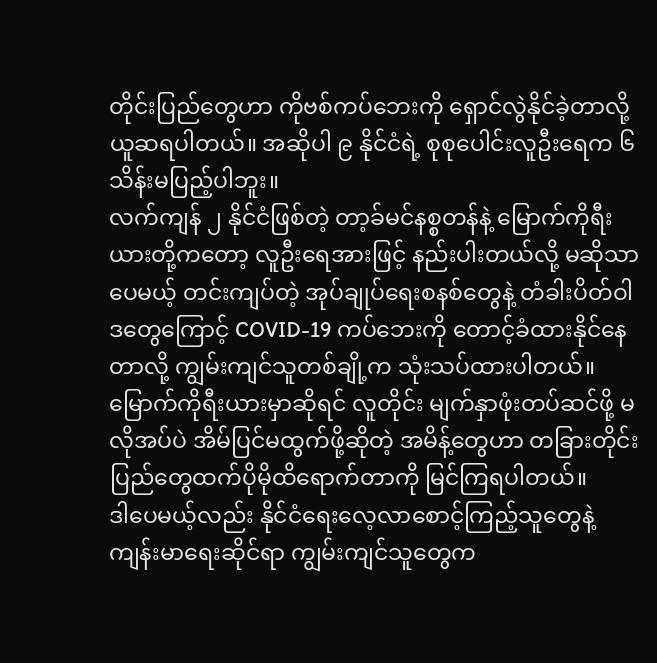တိုင်းပြည်တွေဟာ ကိုဗစ်ကပ်ဘေးကို ရှောင်လွဲနိုင်ခဲ့တာလို့ ယူဆရပါတယ်။ အဆိုပါ ၉ နိုင်ငံရဲ့ စုစုပေါင်းလူဦးရေက ၆ သိန်းမပြည့်ပါဘူး။
လက်ကျန် ၂ နိုင်ငံဖြစ်တဲ့ တာ့ခ်မင်နစ္စတန်နဲ့ မြောက်ကိုရီးယားတို့ကတော့ လူဦးရေအားဖြင့် နည်းပါးတယ်လို့ မဆိုသာပေမယ့် တင်းကျပ်တဲ့ အုပ်ချုပ်ရေးစနစ်တွေနဲ့ တံခါးပိတ်ဝါဒတွေကြောင့် COVID-19 ကပ်ဘေးကို တောင့်ခံထားနိုင်နေတာလို့ ကျွမ်းကျင်သူတစ်ချို့က သုံးသပ်ထားပါတယ်။
မြောက်ကိုရီးယားမှာဆိုရင် လူတိုင်း မျက်နှာဖုံးတပ်ဆင်ဖို့ မလိုအပ်ပဲ အိမ်ပြင်မထွက်ဖို့ဆိုတဲ့ အမိန့်တွေဟာ တခြားတိုင်းပြည်တွေထက်ပိုမိုထိရောက်တာကို မြင်ကြရပါတယ်။
ဒါပေမယ့်လည်း နိုင်ငံရေးလေ့လာစောင့်ကြည့်သူတွေနဲ့ ကျန်းမာရေးဆိုင်ရာ ကျွမ်းကျင်သူတွေက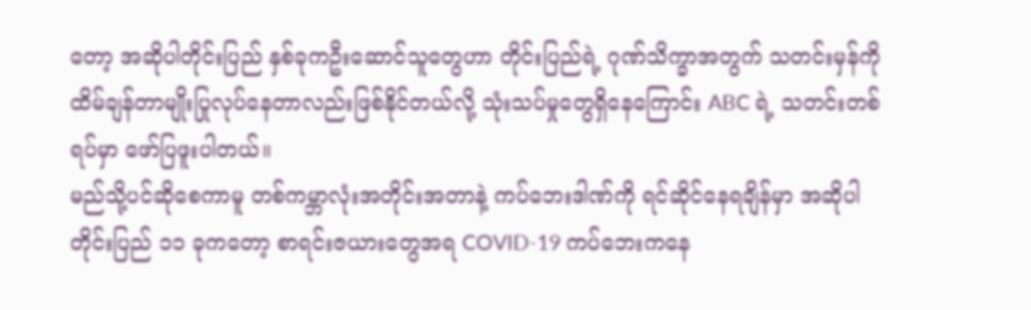တော့ အဆိုပါတိုင်းပြည် နှစ်ခုကဦးဆောင်သူတွေဟာ တိုင်းပြည်ရဲ့ ဂုဏ်သိက္ခာအတွက် သတင်းမှန်ကို ထိမ်ချန်တာမျိုးပြုလုပ်နေတာလည်းဖြစ်နိုင်တယ်လို့ သုံးသပ်မှုတွေရှိနေကြောင်း ABC ရဲ့ သတင်းတစ်ရပ်မှာ ဖော်ပြဖူးပါတယ်။
မည်သို့ပင်ဆိုစေကာမူ တစ်ကမ္ဘာလုံးအတိုင်းအတာနဲ့ ကပ်ဘေးဒါဏ်ကို ရင်ဆိုင်နေရချိန်မှာ အဆိုပါတိုင်းပြည် ၁၁ ခုကတော့ စာရင်းဇယားတွေအရ COVID-19 ကပ်ဘေးကနေ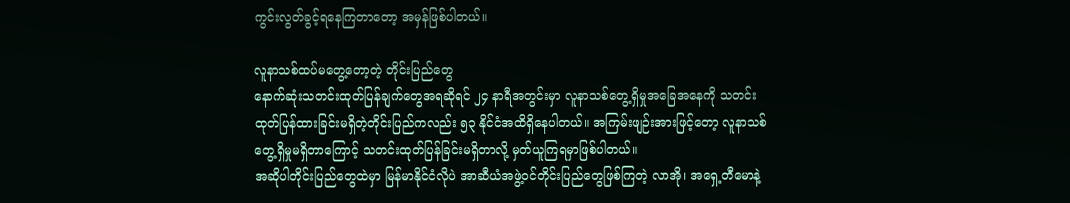ကွင်းလွတ်ခွင့်ရနေကြတာတော့ အမှန်ဖြစ်ပါတယ်။

လူနာသစ်ထပ်မတွေ့တော့တဲ့ တိုင်းပြည်တွေ
နောက်ဆုံးသတင်းထုတ်ပြန်ချက်တွေအရဆိုရင် ၂၄ နာရီအတွင်းမှာ လူနာသစ်တွေ့ရှိမှုအခြေအနေကို သတင်းထုတ်ပြန်ထားခြင်းမရှိတဲ့တိုင်းပြည်ကလည်း ၅၃ နိုင်ငံအထိရှိနေပါတယ်။ အကြမ်းဖျဉ်းအားဖြင့်တော့ လူနာသစ်တွေ့ရှိမှုမရှိတာကြောင့် သတင်းထုတ်ပြန်ခြင်းမရှိတာလို့ မှတ်ယူကြရမှာဖြစ်ပါတယ်။
အဆိုပါတိုင်းပြည်တွေထဲမှာ မြန်မာနိုင်ငံလိုပဲ အာဆီယံအဖွဲ့ဝင်တိုင်းပြည်တွေဖြစ်ကြတဲ့ လာအို၊ အရှေ့တီမောနဲ့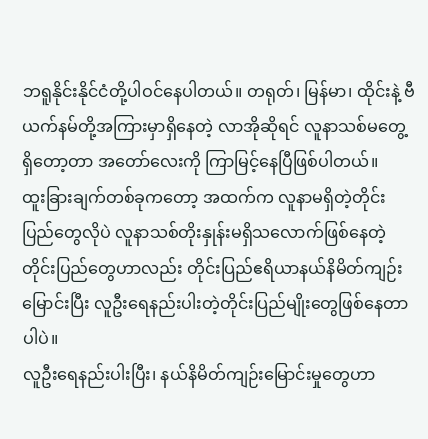ဘရူနိုင်းနိုင်ငံတို့ပါဝင်နေပါတယ်။ တရုတ်၊ မြန်မာ၊ ထိုင်းနဲ့ ဗီယက်နမ်တို့အကြားမှာရှိနေတဲ့ လာအိုဆိုရင် လူနာသစ်မတွေ့ရှိတော့တာ အတော်လေးကို ကြာမြင့်နေပြီဖြစ်ပါတယ်။
ထူးခြားချက်တစ်ခုကတော့ အထက်က လူနာမရှိတဲ့တိုင်းပြည်တွေလိုပဲ လူနာသစ်တိုးနှုန်းမရှိသလောက်ဖြစ်နေတဲ့ တိုင်းပြည်တွေဟာလည်း တိုင်းပြည်ဧရိယာနယ်နိမိတ်ကျဉ်းမြောင်းပြီး လူဦးရေနည်းပါးတဲ့တိုင်းပြည်မျိုးတွေဖြစ်နေတာပါပဲ။
လူဦးရေနည်းပါးပြီး၊ နယ်နိမိတ်ကျဉ်းမြောင်းမှုတွေဟာ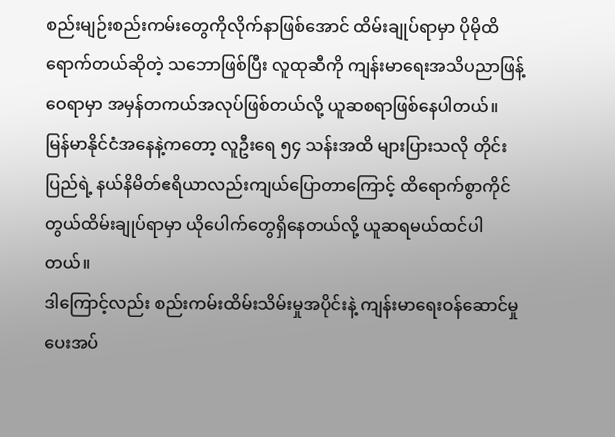စည်းမျဉ်းစည်းကမ်းတွေကိုလိုက်နာဖြစ်အောင် ထိမ်းချုပ်ရာမှာ ပိုမိုထိရောက်တယ်ဆိုတဲ့ သဘောဖြစ်ပြီး လူထုဆီကို ကျန်းမာရေးအသိပညာဖြန့်ဝေရာမှာ အမှန်တကယ်အလုပ်ဖြစ်တယ်လို့ ယူဆစရာဖြစ်နေပါတယ်။
မြန်မာနိုင်ငံအနေနဲ့ကတော့ လူဦးရေ ၅၄ သန်းအထိ များပြားသလို တိုင်းပြည်ရဲ့ နယ်နိမိတ်ဧရိယာလည်းကျယ်ပြောတာကြောင့် ထိရောက်စွာကိုင်တွယ်ထိမ်းချုပ်ရာမှာ ယိုပေါက်တွေရှိနေတယ်လို့ ယူဆရမယ်ထင်ပါတယ်။
ဒါကြောင့်လည်း စည်းကမ်းထိမ်းသိမ်းမှုအပိုင်းနဲ့ ကျန်းမာရေးဝန်ဆောင်မှုပေးအပ်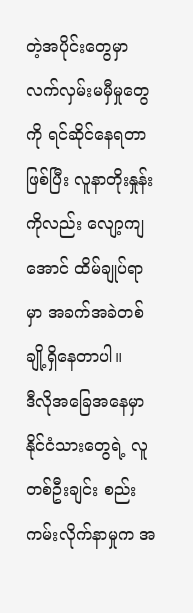တဲ့အပိုင်းတွေမှာ လက်လှမ်းမမှီမှုတွေကို ရင်ဆိုင်နေရတာဖြစ်ပြီး လူနာတိုးနှုန်းကိုလည်း လျော့ကျအောင် ထိမ်ချုပ်ရာမှာ အခက်အခဲတစ်ချို့ရှိနေတာပါ။
ဒီလိုအခြေအနေမှာ နိုင်ငံသားတွေရဲ့ လူတစ်ဦးချင်း စည်းကမ်းလိုက်နာမှုက အ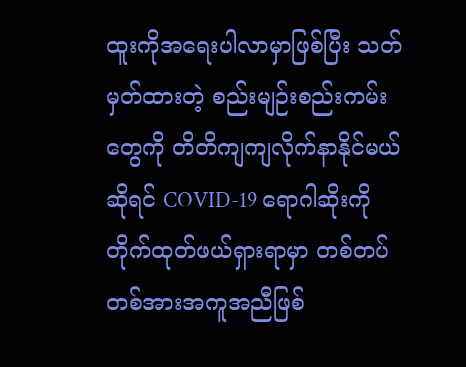ထူးကိုအရေးပါလာမှာဖြစ်ပြီး သတ်မှတ်ထားတဲ့ စည်းမျဉ်းစည်းကမ်းတွေကို တိတိကျကျလိုက်နာနိုင်မယ်ဆိုရင် COVID-19 ရောဂါဆိုးကို တိုက်ထုတ်ဖယ်ရှားရာမှာ တစ်တပ်တစ်အားအကူအညီဖြစ်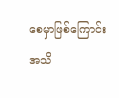စေမှာဖြစ်ကြောင်း အသိ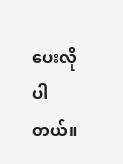ပေးလိုပါတယ်။